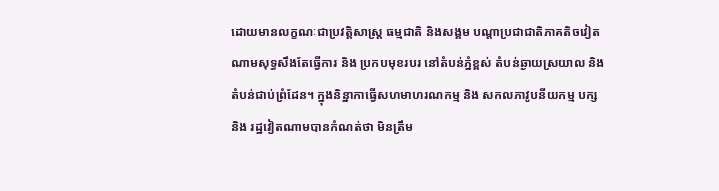ដោយមានលក្ខណៈជាប្រវត្តិសាស្ត្រ ធម្មជាតិ និងសង្គម បណ្តាប្រជាជាតិភាគតិចវៀតណាមសុទ្ធសឹងតែធ្វើការ និង ប្រកបមុខរបរ នៅតំបន់ភ្នំខ្ពស់ តំបន់ឆ្ងាយស្រយាល និងតំបន់ជាប់ព្រំដែន។ ក្នុងនិន្នាកាធ្វើសហមាហរណកម្ម និង សកលភាវូបនីយកម្ម បក្ស និង រដ្ឋវៀតណាមបានកំណត់ថា មិនត្រឹម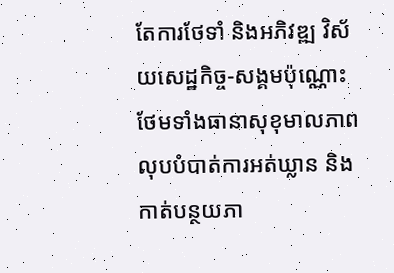តែការថែទាំ និងអភិវឌ្ឍ វិស័យសេដ្ឋកិច្ច-សង្គមប៉ុណ្ណោះ ថែមទាំងធានាសុខុមាលភាព លុបបំបាត់ការអត់ឃ្លាន និង កាត់បន្ថយភា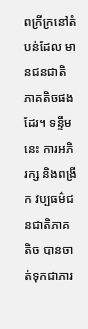ពក្រីក្រនៅតំបន់ដែល មានជនជាតិភាគតិចផងដែរ។ ទន្ទឹមនេះ ការអភិរក្ស និងពង្រីក វប្បធម៌ជនជាតិភាគតិច បានចាត់ទុកជាភារ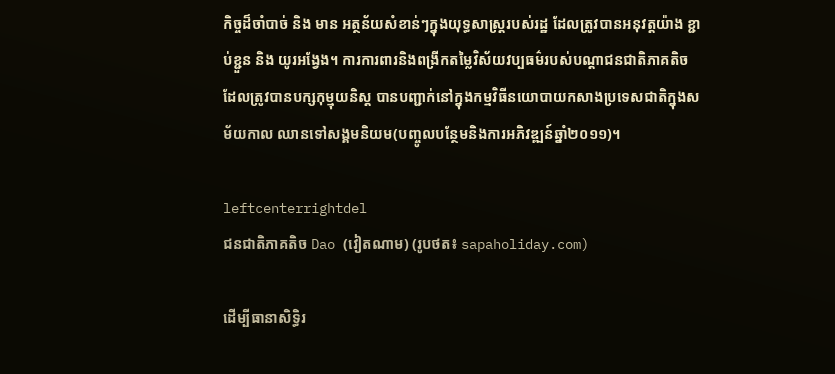កិច្ចដ៏ចាំបាច់ និង មាន អត្ថន័យសំខាន់ៗក្នុងយុទ្ធសាស្ត្ររបស់រដ្ឋ ដែលត្រូវបានអនុវត្តយ៉ាង ខ្ជាប់ខ្ជួន និង យូរអង្វែង។ ការការពារនិងពង្រីកតម្លៃវិស័យវប្បធម៌របស់បណ្តាជនជាតិភាគតិច ដែលត្រូវបានបក្សកុម្មុយនិស្ត បានបញ្ជាក់នៅក្នុងកម្មវិធីនយោបាយកសាងប្រទេសជាតិក្នុងសម័យកាល ឈានទៅសង្គមនិយម(បញ្ចូលបន្ថែមនិងការអភិវឌ្ឍន៍ឆ្នាំ២០១១)។

leftcenterrightdel
ជនជាតិភាគតិច Dao (វៀតណាម) (រូបថត៖ sapaholiday.com)

ដើម្បីធានាសិទ្ធិរ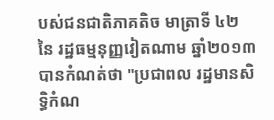បស់ជនជាតិភាគតិច មាត្រាទី ៤២  នៃ រដ្ឋធម្មនុញ្ញវៀតណាម ឆ្នាំ២០១៣ បានកំណត់ថា "ប្រជាពល រដ្ឋមានសិទ្ធិកំណ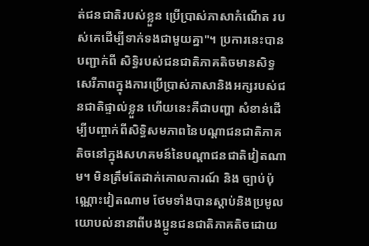ត់ជនជាតិរបស់ខ្លួន ប្រើប្រាស់ភាសាកំណើត របស់គេដើម្បីទាក់ទងជាមួយគ្នា"។ ប្រការនេះបានបញ្ជាក់ពី សិទ្ធិរបស់ជនជាតិភាគតិចមានសិទ្ធសេរីភាពក្នុងការប្រើប្រាស់ភាសានិងអក្សរបស់ជនជាតិផ្ទាល់ខ្លួន ហើយនេះគឺជាបញ្ហា សំខាន់ដើម្បីបញ្ចាក់ពីសិទ្ធិសមភាពនៃបណ្តាជនជាតិភាគតិចនៅក្នុងសហគមន៍នៃបណ្តាជនជាតិវៀតណាម។ មិនត្រឹមតែដាក់គោលការណ៍ និង ច្បាប់ប៉ុណ្ណោះវៀតណាម ថែមទាំងបានស្តាប់និងប្រមូលយោបល់នានាពីបងប្អូនជនជាតិភាគតិចដោយ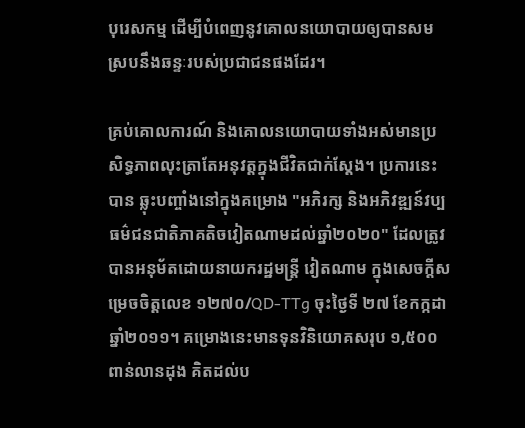បុរេសកម្ម ដើម្បីបំពេញនូវគោលនយោបាយឲ្យបានសមស្របនឹងឆន្ទៈរបស់ប្រជាជនផងដែរ។

គ្រប់គោលការណ៍ និងគោលនយោបាយទាំងអស់មានប្រសិទ្ធភាពលុះត្រាតែអនុវត្តក្នុងជីវិតជាក់ស្តែង។ ប្រការនេះបាន ឆ្លុះបញ្ចាំងនៅក្នុងគម្រោង "អភិរក្ស និងអភិវឌ្ឍន៍វប្បធម៌ជនជាតិភាគតិចវៀតណាមដល់ឆ្នាំ២០២០" ដែលត្រូវបានអនុម័តដោយនាយករដ្ឋមន្រ្តី វៀតណាម ក្នុងសេចក្តីសម្រេចចិត្តលេខ ១២៧០/QD-TTg ចុះថ្ងៃទី ២៧ ខែកក្កដា ឆ្នាំ២០១១។ គម្រោងនេះមានទុនវិនិយោគសរុប ១,៥០០ ពាន់លានដុង គិតដល់ប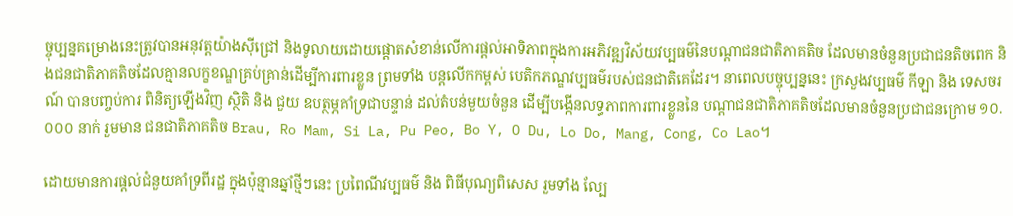ច្ចុប្បន្នគម្រោងនេះត្រូវបានអនុវត្តយ៉ាងស៊ីជ្រៅ និងទូលាយដោយផ្តោតសំខាន់លើការផ្តល់អាទិភាពក្នុងការអភិវឌ្ឍវិស័យវប្បធម៌នៃបណ្តាជនជាតិភាគតិច ដែលមានចំនួនប្រជាជនតិចពេក និងជនជាតិភាគតិចដែលគ្មានលក្ខខណ្ឌគ្រប់គ្រាន់ដើម្បីការពារខ្លួន ព្រមទាំង បន្តលើកកម្ពស់ បេតិកភណ្ឌវប្បធម៌របស់ជនជាតិគេដែរ។ នាពេលបច្ចុប្បន្ននេះ ក្រសួងវប្បធម៌ កីឡា និង ទេសចរណ៍ បានបញ្ចប់ការ ពិនិត្យឡើងវិញ ស្ថិតិ និង ជួយ ឧបត្ថម្ភគាំទ្រជាបន្ទាន់ ដល់តំបន់មួយចំនួន ដើម្បីបង្កើនលទ្ធភាពការពារខ្លួននៃ បណ្តាជនជាតិភាគតិចដែលមានចំនួនប្រជាជនក្រោម ១០.០០០ នាក់ រួមមាន ជនជាតិភាគតិច Brau, Ro Mam, Si La, Pu Peo, Bo Y, O Du, Lo Do, Mang, Cong, Co Lao។

ដោយមានការផ្តល់ជំនួយគាំទ្រពីរដ្ឋ ក្នុងប៉ុន្មានឆ្នាំថ្មីៗនេះ ប្រពៃណីវប្បធម៌ និង ពិធីបុណ្យពិសេស រួមទាំង ល្បែ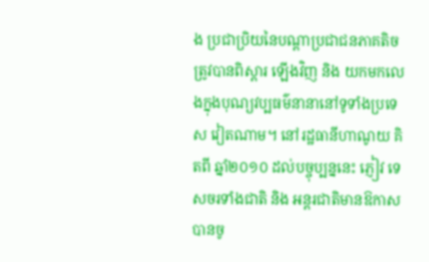ង ប្រជាប្រិយនៃបណ្តាប្រជាជនភាគតិច ត្រូវបានពិស្តារ ឡើងវិញ និង យកមកលេងក្នុងបុណ្យវប្បធម៌នានានៅទូទាំងប្រទេស វៀតណាម។ នៅរដ្ឋធានីហាណូយ គិតពី ឆ្នាំ២០១០ ដល់បច្ចុប្បន្ននេះ ភ្ញៀវ ទេសចរទាំងជាតិ និង អន្ដរជាតិមានឱកាស បានចូ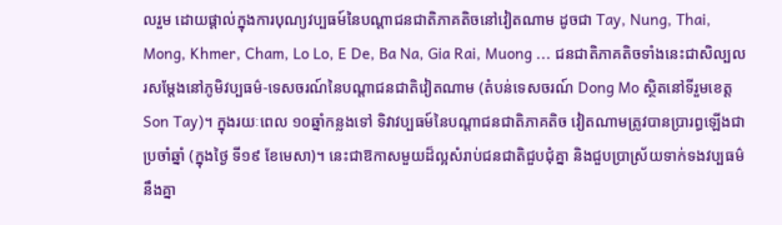លរួម ដោយផ្តាល់ក្នុងការបុណ្យវប្បធម៍នៃបណ្តាជនជាតិភាគតិចនៅវៀតណាម ដូចជា Tay, Nung, Thai, Mong, Khmer, Cham, Lo Lo, E De, Ba Na, Gia Rai, Muong ... ជនជាតិភាគតិចទាំងនេះជាសិល្បលរសម្តែងនៅភូមិវប្បធម៌-ទេសចរណ៍នៃបណ្តាជនជាតិវៀតណាម (តំបន់ទេសចរណ៍ Dong Mo ស្ថិតនៅទីរួមខេត្ត Son Tay)។ ក្នុងរយៈពេល ១០ឆ្នាំកន្លងទៅ ទិវាវប្បធម៍នៃបណ្តាជនជាតិភាគតិច វៀតណាមត្រូវបានប្រារព្ធឡើងជាប្រចាំឆ្នាំ (ក្នុងថ្ងៃ ទី១៩ ខែមេសា)។ នេះជាឱកាសមួយដ៏ល្អសំរាប់ជនជាតិជួបជុំគ្នា និងជួបប្រាស្រ័យទាក់ទងវប្បធម៌នឹងគ្នា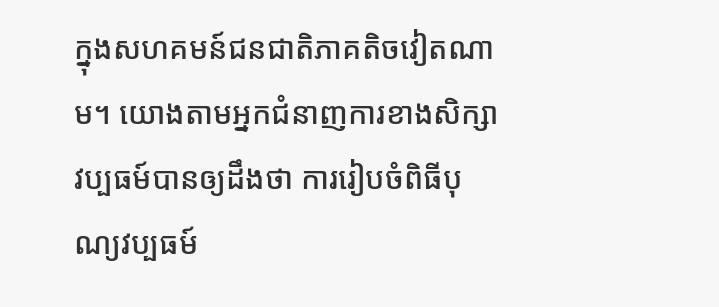ក្នុងសហគមន៍ជនជាតិភាគតិចវៀតណាម។ យោងតាមអ្នកជំនាញការខាងសិក្សា វប្បធម៍បានឲ្យដឹងថា ការរៀបចំពិធីបុណ្យវប្បធម៍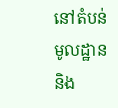នៅតំបន់មូលដ្ឋាន និង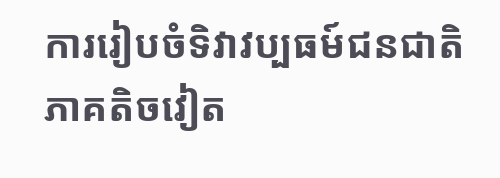ការរៀបចំទិវាវប្បធម៍ជនជាតិភាគតិចវៀត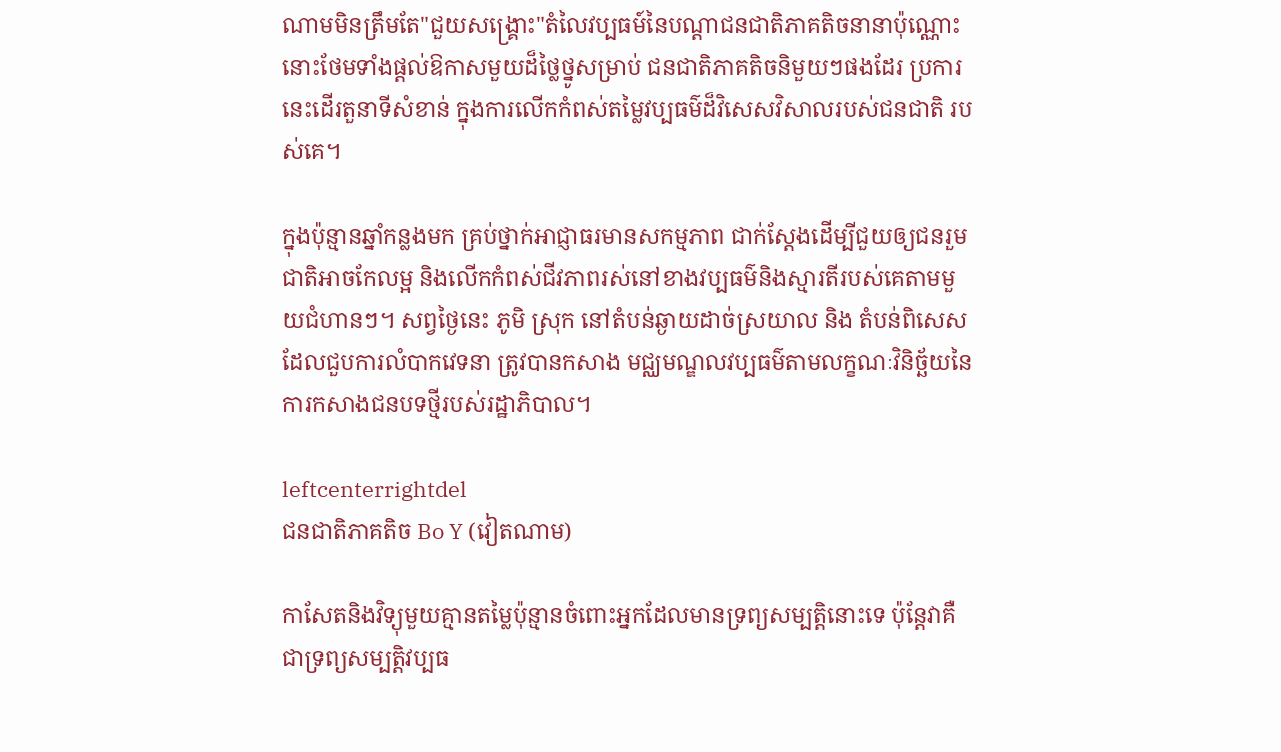ណាមមិនត្រឹមតែ"ជួយសង្គ្រោះ"តំលៃវប្បធម៍នៃបណ្តាជនជាតិភាគតិចនានាប៉ុណ្ណោះ នោះថែមទាំងផ្តល់ឱកាសមួយដ៏ថ្លៃថ្នូសម្រាប់ ជនជាតិភាគតិចនិមួយៗផងដែរ ប្រការនេះដើរតួនាទីសំខាន់ ក្នុងការលើកកំពស់តម្លៃវប្បធម៌ដ៏វិសេសវិសាលរបស់ជនជាតិ របស់គេ។

ក្នុងប៉ុន្មានឆ្នាំកន្លងមក គ្រប់ថ្នាក់អាជ្ញាធរមានសកម្មភាព ជាក់ស្តែងដើម្បីជួយឲ្យជនរួមជាតិអាចកែលម្អ និងលើកកំពស់ជីវភាពរស់នៅខាងវប្បធម៌និងស្មារតីរបស់គេតាមមួយជំហានៗ។ សព្វថ្ងៃនេះ ភូមិ ស្រុក នៅតំបន់ឆ្ងាយដាច់ស្រយាល និង តំបន់ពិសេសដែលជួបការលំបាកវេទនា ត្រូវបានកសាង មជ្ឈមណ្ឌលវប្បធម៌តាមលក្ខណៈវិនិច្ឆ័យនៃការកសាងជនបទថ្មីរបស់រដ្ឋាភិបាល។

leftcenterrightdel
ជនជាតិភាគតិច Bo Y (វៀតណាម)

កាសែតនិងវិទ្យុមួយគ្មានតម្លៃប៉ុន្មានចំពោះអ្នកដែលមានទ្រព្យសម្បត្តិនោះទេ ប៉ុន្តែវាគឺជាទ្រព្យសម្បត្តិវប្បធ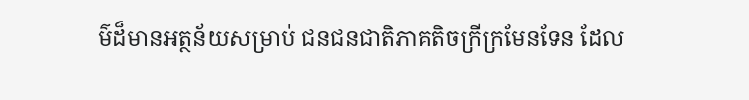ម៌ដ៏មានអត្ថន័យសម្រាប់ ជនជនជាតិភាគតិចក្រីក្រមែនទែន ដែល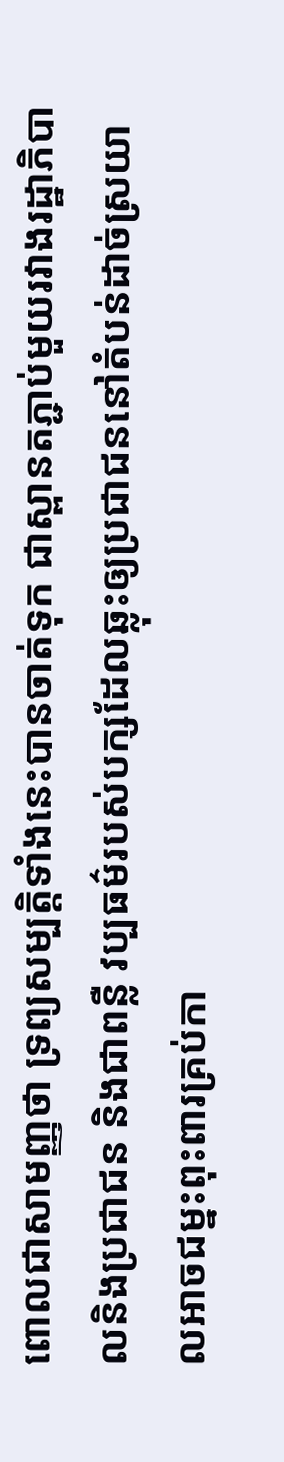ពោលជាសាមញ្ញថា ទ្រព្យសម្បត្តិទាំងនេះបានចាត់ទុក ជាស្ពានតភ្ជាប់មួយរវាងរដ្ឋាភិបាលនិងប្រជាជន និងជាពន្លឺ វប្បធម៌របស់បក្សដែលឆ្លុះឲ្យប្រជាជននៅតំបន់ដាច់ស្រយាលអាចជម្នះពុះពារគ្រប់កា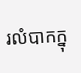រលំបាកក្នុ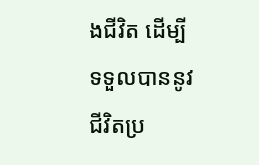ងជីវិត ដើម្បី ទទួលបាននូវ ជីវិតប្រ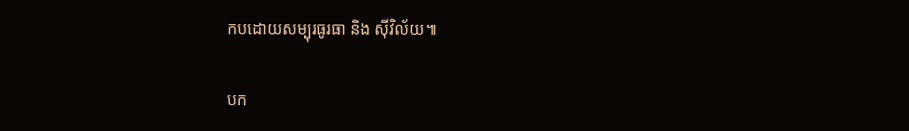កបដោយសម្បុរធូរធា និង ស៊ីវិល័យ៕

បក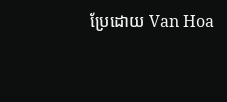ប្រែដោយ Van Hoa